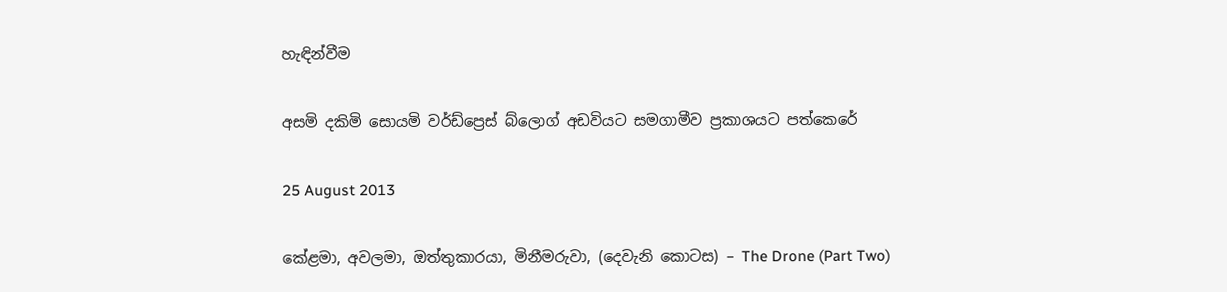හැඳින්වීම

අසමි දකිමි සොයමි වර්ඩ්ප්‍රෙස් බ්ලොග් අඩවියට සමගාමීව ප්‍රකාශයට පත්කෙරේ

25 August 2013

කේළමා, අවලමා, ඔත්තුකාරයා, මිනීමරුවා, (දෙවැනි කොටස) – The Drone (Part Two)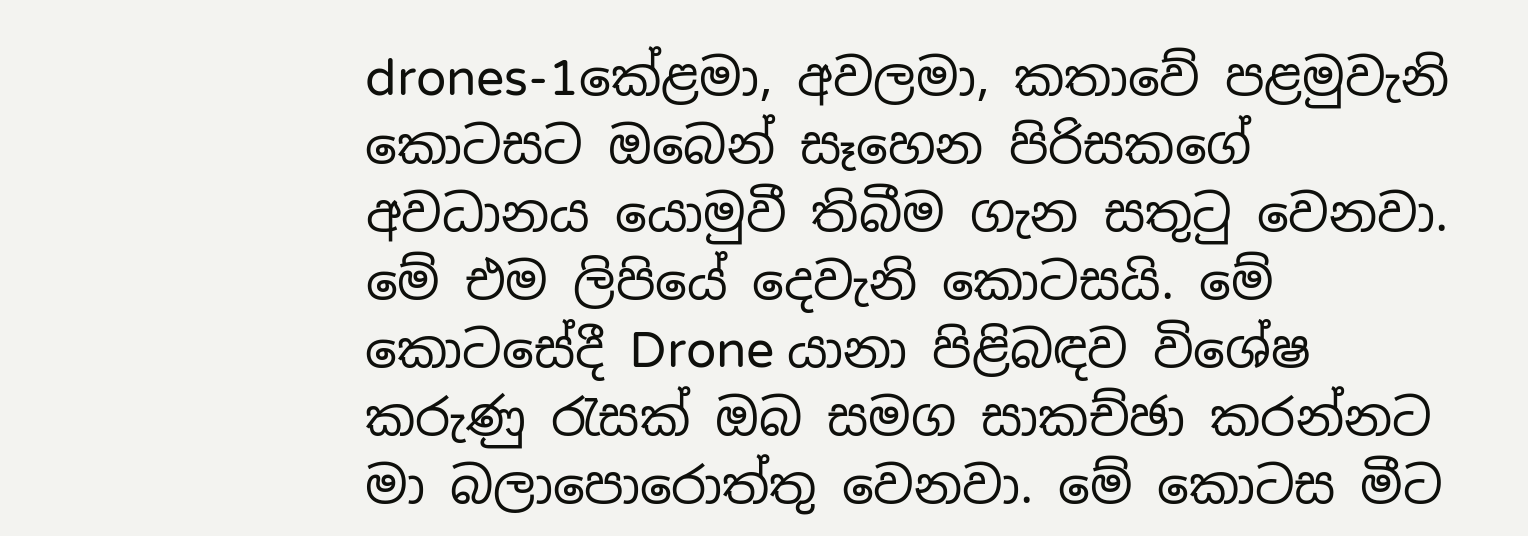drones-1කේළමා, අවලමා, කතාවේ පළමුවැනි කොටසට ඔබෙන් සෑහෙන පිරිසකගේ අවධානය යොමුවී තිබීම ගැන සතුටු වෙනවා. මේ එම ලිපියේ දෙවැනි කොටසයි. මේ කොටසේදී Drone යානා පිළිබඳව විශේෂ කරුණු රැසක් ඔබ සමග සාකච්ඡා කරන්නට මා බලාපොරොත්තු වෙනවා. මේ කොටස මීට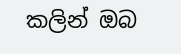කලින් ඔබ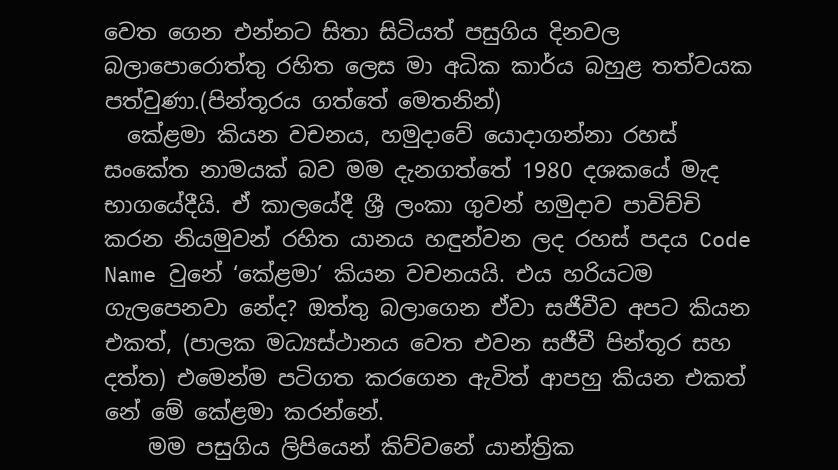වෙත ගෙන එන්නට සිතා සිටියත් පසුගිය දිනවල බලාපොරොත්තු රහිත ලෙස මා අධික කාර්ය බහුළ තත්වයක පත්වුණා.(පින්තූරය ගත්තේ මෙතනින්)
  කේළමා කියන වචනය, හමුදාවේ යොදාගන්නා රහස් සංකේත නාමයක් බව මම දැනගත්තේ 1980 දශකයේ මැද භාගයේදීයි. ඒ කාලයේදී ශ්‍රී ලංකා ගුවන් හමුදාව පාවිච්චි කරන නියමුවන් රහිත යානය හඳුන්වන ලද රහස් පදය Code Name වුනේ ‘කේළමා’ කියන වචනයයි. එය හරියටම ගැලපෙනවා නේද? ඔත්තු බලාගෙන ඒවා සජීවීව අපට කියන එකත්, (පාලක මධ්‍යස්ථානය වෙත එවන සජීවී පින්තූර සහ දත්ත) එමෙන්ම පටිගත කරගෙන ඇවිත් ආපහු කියන එකත් නේ මේ කේළමා කරන්නේ.
    මම පසුගිය ලිපියෙන් කිව්වනේ යාන්ත්‍රික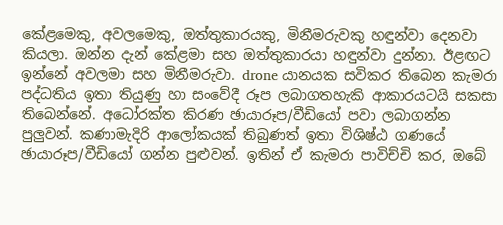කේළමෙකු, අවලමෙකු, ඔත්තුකාරයකු, මිනීමරුවකු හඳුන්වා දෙනවා කියලා. ඔන්න දැන් කේළමා සහ ඔත්තුකාරයා හඳුන්වා දුන්නා. ඊළඟට ඉන්නේ අවලමා සහ මිනීමරුවා. drone යානයක සවිකර තිබෙන කැමරා පද්ධතිය ඉතා තියුණු හා සංවේදී රූප ලබාගතහැකි ආකාරයටයි සකසා තිබෙන්නේ. අධෝරක්ත කිරණ ඡායාරූප/වීඩියෝ පවා ලබාගන්න පුලුවන්. කණාමැදිරි ආලෝකයක් තිබුණත් ඉතා විශිෂ්ඨ ගණයේ ඡායාරූප/වීඩියෝ ගන්න පුළුවන්. ඉතින් ඒ කැමරා පාවිච්චි කර, ඔබේ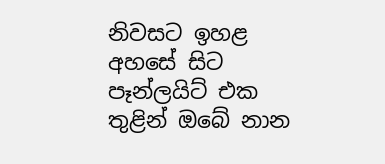නිවසට ඉහළ අහසේ සිට පෑන්ලයිට් එක තුළින් ඔබේ නාන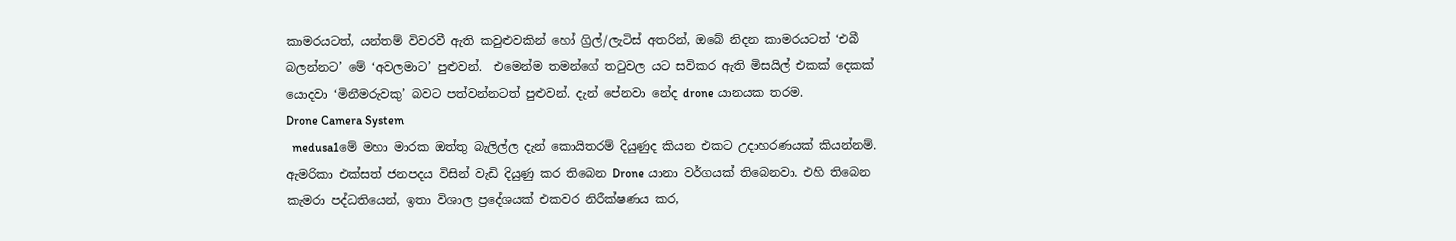කාමරයටත්, යන්තම් විවරවී ඇති කවුළුවකින් හෝ ග්‍රිල්/ලැටිස් අතරින්, ඔබේ නිදන කාමරයටත් ‘එබී බලන්නට’ මේ ‘අවලමාට’ පුළුවන්.  එමෙන්ම තමන්ගේ තටුවල යට සවිකර ඇති මිසයිල් එකක් දෙකක් යොදවා ‘මිනීමරුවකු’ බවට පත්වන්නටත් පුළුවන්. දැන් පේනවා නේද drone යානයක තරම.
Drone Camera System
  medusa1මේ මහා මාරක ඔත්තු බැලිල්ල දැන් කොයිතරම් දියුණුද කියන එකට උදාහරණයක් කියන්නම්. ඇමරිකා එක්සත් ජනපදය විසින් වැඩි දියුණු කර තිබෙන Drone යානා වර්ගයක් තිබෙනවා. එහි තිබෙන කැමරා පද්ධතියෙන්, ඉතා විශාල ප්‍රදේශයක් එකවර නිරීක්ෂණය කර,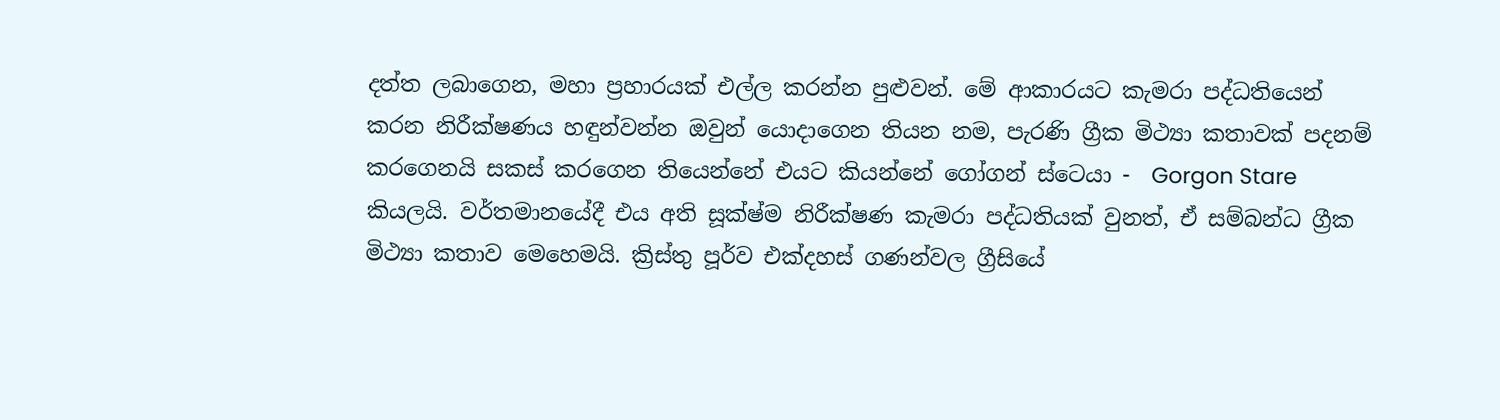දත්ත ලබාගෙන, මහා ප්‍රහාරයක් එල්ල කරන්න පුළුවන්. මේ ආකාරයට කැමරා පද්ධතියෙන් කරන නිරීක්ෂණය හඳුන්වන්න ඔවුන් යොදාගෙන තියන නම, පැරණි ග්‍රීක මිථ්‍යා කතාවක් පදනම් කරගෙනයි සකස් කරගෙන තියෙන්නේ එයට කියන්නේ ගෝගන් ස්ටෙයා -  Gorgon Stare කියලයි. වර්තමානයේදී එය අති සූක්ෂ්ම නිරීක්ෂණ කැමරා පද්ධතියක් වුනත්, ඒ සම්බන්ධ ග්‍රීක මිථ්‍යා කතාව මෙහෙමයි. ක්‍රිස්තු පූර්ව එක්දහස් ගණන්වල ග්‍රීසියේ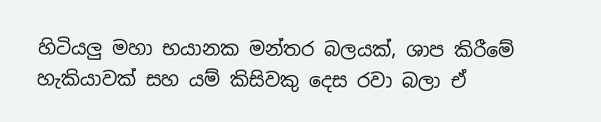හිටියලු මහා භයානක මන්තර බලයක්, ශාප කිරීමේ හැකියාවක් සහ යම් කිසිවකු දෙස රවා බලා ඒ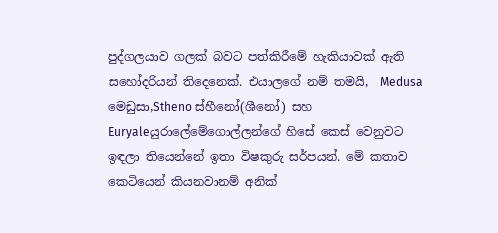පුද්ගලයාව ගලක් බවට පත්කිරීමේ හැකියාවක් ඇති සහෝදරියන් තිදෙනෙක්. එයාලගේ නම් තමයි,  Medusa මෙඩුසා,Stheno ස්හීනෝ(ශීනෝ) සහ Euryaleයුරාලේමේගොල්ලන්ගේ හිසේ කෙස් වෙනුවට ඉඳලා තියෙන්නේ ඉතා විෂකුරු සර්පයන්. මේ කතාව කෙටියෙන් කියනවානම් අනික්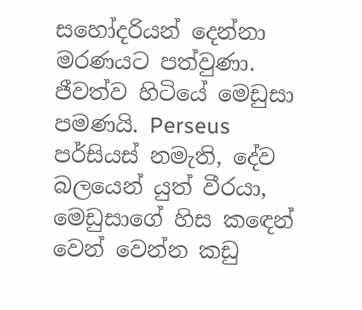සහෝදරියන් දෙන්නා මරණයට පත්වුණා. ජීවත්ව හිටියේ මෙඩුසා පමණයි. Perseus පර්සියස් නමැති, දේව බලයෙන් යුත් වීරයා, මෙඩුසාගේ හිස කඳෙන් වෙන් වෙන්න කඩු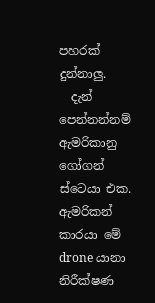පහරක් දුන්නාලු.
  දැන් පෙන්නන්නම් ඇමරිකානු ගෝගන් ස්ටෙයා එක. ඇමරිකන් කාරයා මේ drone යානා නිරීක්ෂණ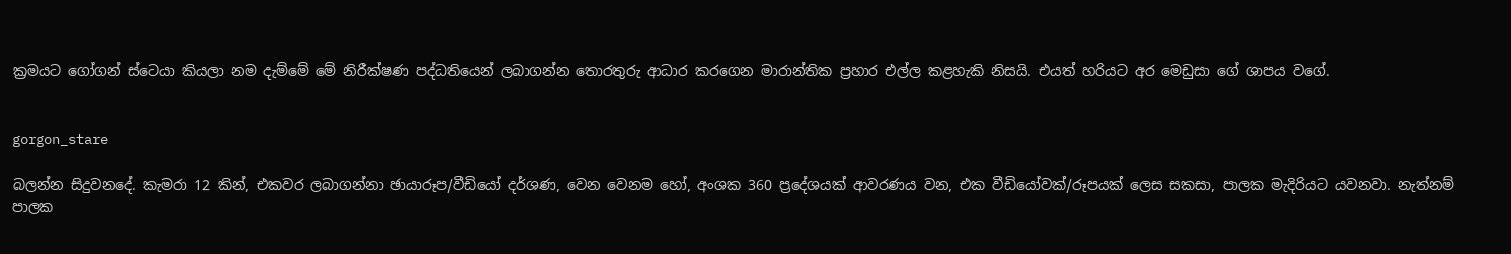ක්‍රමයට ගෝගන් ස්ටෙයා කියලා නම දැම්මේ මේ නිරීක්ෂණ පද්ධතියෙන් ලබාගන්න තොරතුරු ආධාර කරගෙන මාරාන්තික ප්‍රහාර එල්ල කළහැකි නිසයි. එයත් හරියට අර මෙඩුසා ගේ ශාපය වගේ.


gorgon_stare

බලන්න සිදුවනදේ. කැමරා 12 කින්, එකවර ලබාගන්නා ඡායාරූප/වීඩියෝ දර්ශණ, වෙන වෙනම හෝ, අංශක 360 ප්‍රදේශයක් ආවරණය වන, එක වීඩියෝවක්/රූපයක් ලෙස සකසා, පාලක මැදිරියට යවනවා. නැත්නම් පාලක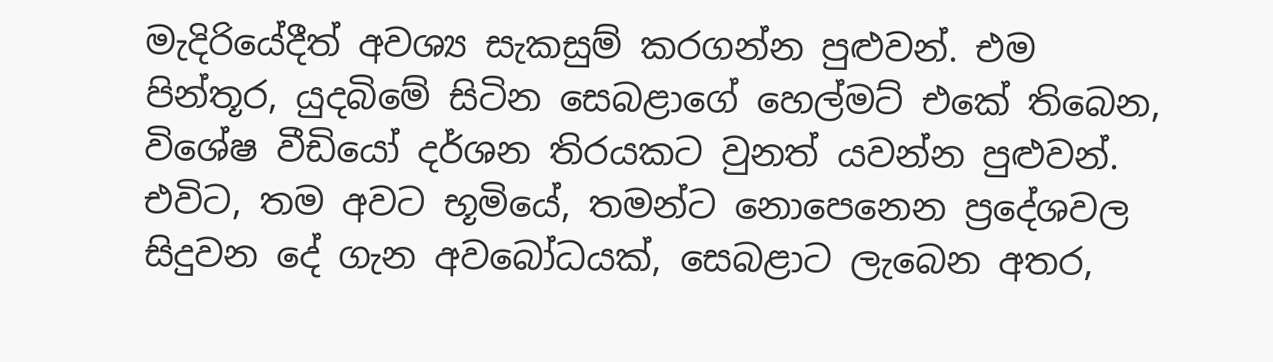මැදිරියේදීත් අවශ්‍ය සැකසුම් කරගන්න පුළුවන්. එම පින්තූර, යුදබිමේ සිටින සෙබළාගේ හෙල්මට් එකේ තිබෙන, විශේෂ වීඩියෝ දර්ශන තිරයකට වුනත් යවන්න පුළුවන්. එවිට, තම අවට භූමියේ, තමන්ට නොපෙනෙන ප්‍රදේශවල සිදුවන දේ ගැන අවබෝධයක්, සෙබළාට ලැබෙන අතර,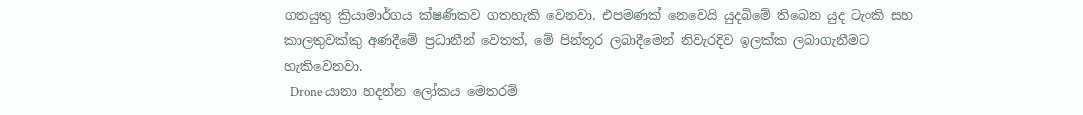ගතයුතු ක්‍රියාමාර්ගය ක්ෂණිකව ගතහැකි වෙනවා. එපමණක් නෙවෙයි යුදබිමේ තිබෙන යුද ටැංකි සහ කාලතුවක්කු අණදීමේ ප්‍රධානීන් වෙතත්, මේ පින්තූර ලබාදීමෙන් නිවැරදිව ඉලක්ක ලබාගැනීමට හැකිවෙනවා.
  Drone යානා හදන්න ලෝකය මෙතරම්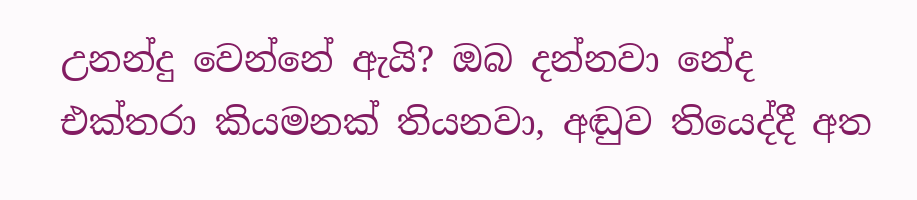උනන්දු වෙන්නේ ඇයි? ඔබ දන්නවා නේද එක්තරා කියමනක් තියනවා, අඬුව තියෙද්දී අත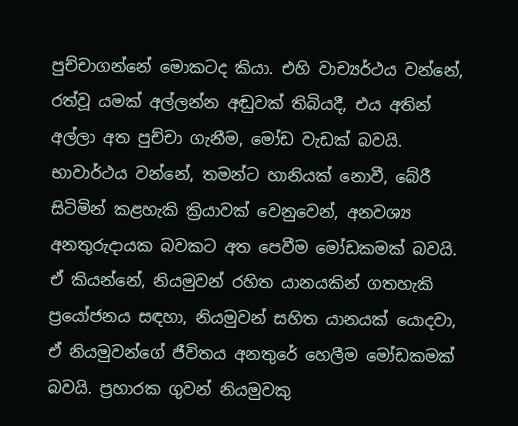පුච්චාගන්නේ මොකටද කියා. එහි වාච්‍යර්ථය වන්නේ, රත්වූ යමක් අල්ලන්න අඬුවක් තිබියදී, එය අතින් අල්ලා අත පුච්චා ගැනීම, මෝඩ වැඩක් බවයි. භාවාර්ථය වන්නේ, තමන්ට හානියක් නොවී, බේරී සිටිමින් කළහැකි ක්‍රියාවක් වෙනුවෙන්, අනවශ්‍ය අනතුරුදායක බවකට අත පෙවීම මෝඩකමක් බවයි. ඒ කියන්නේ, නියමුවන් රහිත යානයකින් ගතහැකි ප්‍රයෝජනය සඳහා, නියමුවන් සහිත යානයක් යොදවා, ඒ නියමුවන්ගේ ජීවිතය අනතුරේ හෙලීම මෝඩකමක් බවයි. ප්‍රහාරක ගුවන් නියමුවකු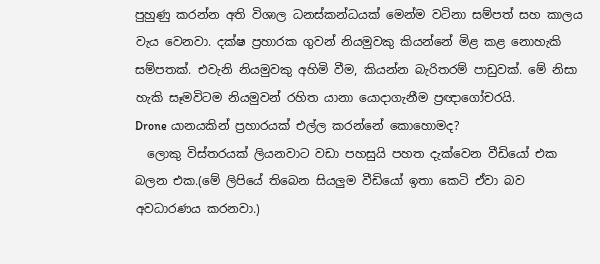පුහුණු කරන්න අති විශාල ධනස්කන්ධයක් මෙන්ම වටිනා සම්පත් සහ කාලය වැය වෙනවා. දක්ෂ ප්‍රහාරක ගුවන් නියමුවකු කියන්නේ මිළ කළ නොහැකි සම්පතක්. එවැනි නියමුවකු අහිමි වීම, කියන්න බැරිතරම් පාඩුවක්. මේ නිසා හැකි සෑමවිටම නියමුවන් රහිත යානා යොදාගැනීම ප්‍රඥාගෝචරයි.
Drone යානයකින් ප්‍රහාරයක් එල්ල කරන්නේ කොහොමද?
  ලොකු විස්තරයක් ලියනවාට වඩා පහසුයි පහත දැක්වෙන වීඩියෝ එක බලන එක.(මේ ලිපියේ තිබෙන සියලුම වීඩියෝ ඉතා කෙටි ඒවා බව අවධාරණය කරනවා.)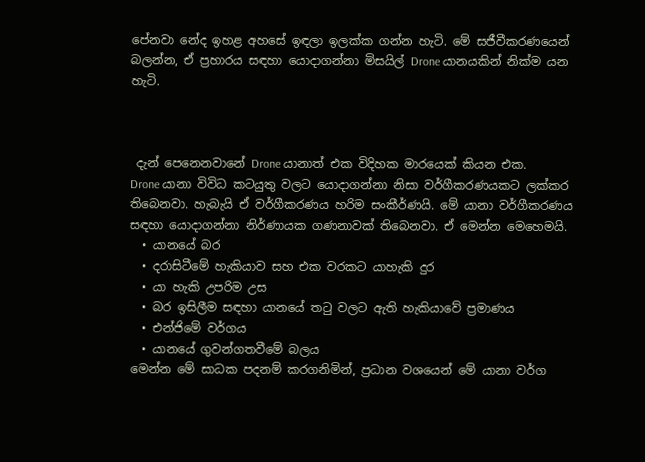පේනවා නේද ඉහළ අහසේ ඉඳලා ඉලක්ක ගන්න හැටි. මේ සජීවීකරණයෙන් බලන්න, ඒ ප්‍රහාරය සඳහා යොදාගන්නා මිසයිල් Drone යානයකින් නික්ම යන හැටි.



 දැන් පෙනෙනවානේ Drone යානාත් එක විදිහක මාරයෙක් කියන එක.
Drone යානා විවිධ කටයුතු වලට යොදාගන්නා නිසා වර්ගීකරණයකට ලක්කර තිබෙනවා. හැබැයි ඒ වර්ගීකරණය හරිම සංකීර්ණයි. මේ යානා වර්ගීකරණය සඳහා යොදාගන්නා නිර්ණායක ගණනාවක් තිබෙනවා. ඒ මෙන්න මෙහෙමයි.
  • යානයේ බර
  • දරාසිටීමේ හැකියාව සහ එක වරකට යාහැකි දුර
  • යා හැකි උපරිම උස
  • බර ඉසිලීම සඳහා යානයේ තටු වලට ඇති හැකියාවේ ප්‍රමාණය
  • එන්ජිමේ වර්ගය
  • යානයේ ගුවන්ගතවීමේ බලය
මෙන්න මේ සාධක පදනම් කරගනිමින්, ප්‍රධාන වශයෙන් මේ යානා වර්ග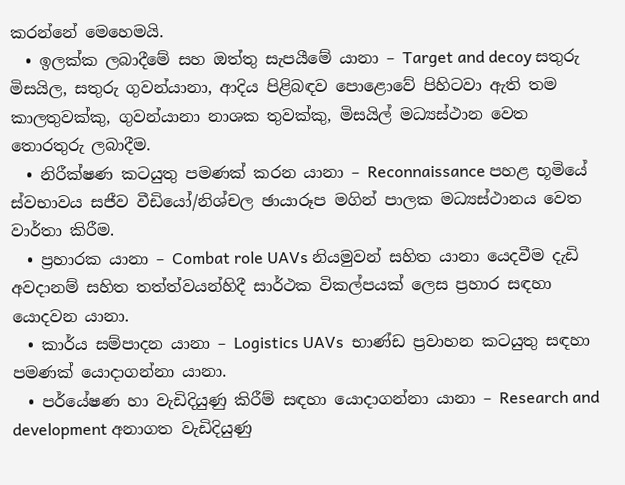කරන්නේ මෙහෙමයි.
  • ඉලක්ක ලබාදීමේ සහ ඔත්තු සැපයීමේ යානා – Target and decoy සතුරු මිසයිල, සතුරු ගුවන්යානා, ආදිය පිළිබඳව පොළොවේ පිහිටවා ඇති තම කාලතුවක්කු, ගුවන්යානා නාශක තුවක්කු, මිසයිල් මධ්‍යස්ථාන වෙත තොරතුරු ලබාදීම.
  • නිරීක්ෂණ කටයුතු පමණක් කරන යානා – Reconnaissance පහළ භූමියේ ස්වභාවය සජීව වීඩියෝ/නිශ්චල ඡායාරූප මගින් පාලක මධ්‍යස්ථානය වෙත වාර්තා කිරීම.
  • ප්‍රහාරක යානා – Combat role UAVs නියමුවන් සහිත යානා යෙදවීම දැඩි අවදානම් සහිත තත්ත්වයන්හිදී සාර්ථක විකල්පයක් ලෙස ප්‍රහාර සඳහා යොදවන යානා.
  • කාර්ය සම්පාදන යානා – Logistics UAVs  භාණ්ඩ ප්‍රවාහන කටයුතු සඳහා පමණක් යොදාගන්නා යානා.
  • පර්යේෂණ හා වැඩිදියුණු කිරීම් සඳහා යොදාගන්නා යානා – Research and development අනාගත වැඩිදියුණු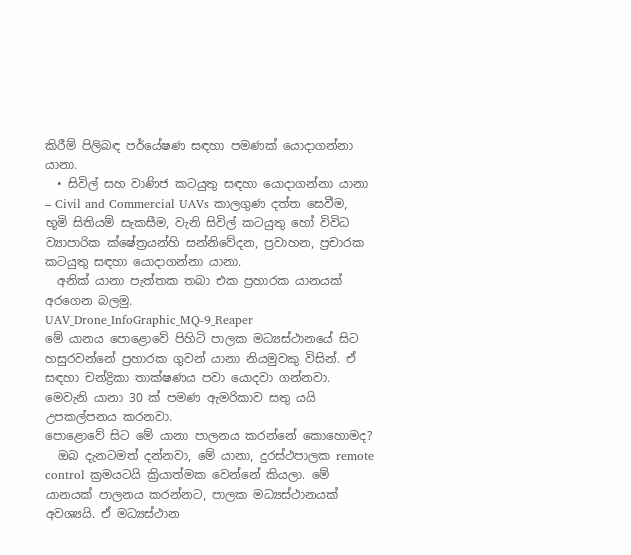කිරීම් පිලිබඳ පර්යේෂණ සඳහා පමණක් යොදාගන්නා යානා.
  • සිවිල් සහ වාණිජ කටයුතු සඳහා යොදාගන්නා යානා – Civil and Commercial UAVs කාලගුණ දත්ත සෙවීම, භූමි සිතියම් සැකසීම, වැනි සිවිල් කටයුතු හෝ විවිධ ව්‍යාපාරික ක්ෂේත්‍රයන්හි සන්නිවේදන, ප්‍රවාහන, ප්‍රචාරක කටයුතු සඳහා යොදාගන්නා යානා.
  අනික් යානා පැත්තක තබා එක ප්‍රහාරක යානයක් අරගෙන බලමු.
UAV_Drone_InfoGraphic_MQ-9_Reaper
මේ යානය පොළොවේ පිහිටි පාලක මධ්‍යස්ථානයේ සිට හසුරවන්නේ ප්‍රහාරක ගුවන් යානා නියමුවකු විසින්. ඒ සඳහා චන්ද්‍රිකා තාක්ෂණය පවා යොදවා ගන්නවා.  මෙවැනි යානා 30 ක් පමණ ඇමරිකාව සතු යයි උපකල්පනය කරනවා.
පොළොවේ සිට මේ යානා පාලනය කරන්නේ කොහොමද?
  ඔබ දැනටමත් දන්නවා, මේ යානා, දුරස්ථපාලක remote control ක්‍රමයටයි ක්‍රියාත්මක වෙන්නේ කියලා. මේ යානයක් පාලනය කරන්නට, පාලක මධ්‍යස්ථානයක් අවශ්‍යයි. ඒ මධ්‍යස්ථාන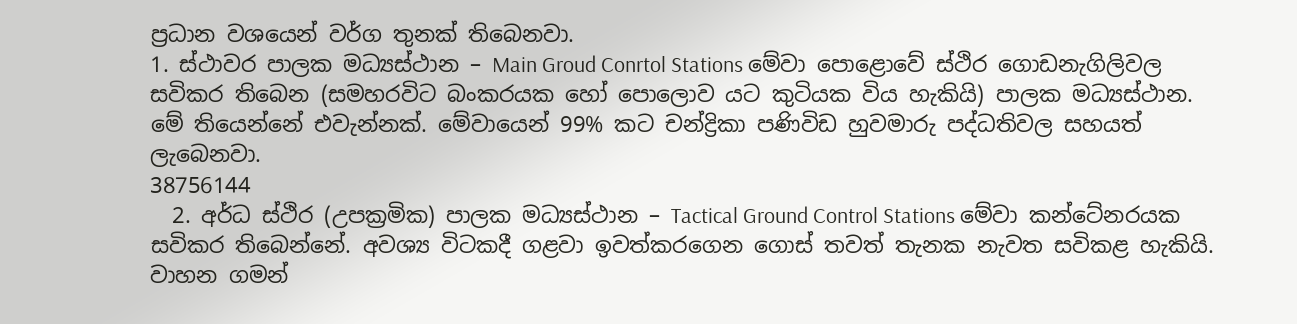ප්‍රධාන වශයෙන් වර්ග තුනක් තිබෙනවා.
1. ස්ථාවර පාලක මධ්‍යස්ථාන – Main Groud Conrtol Stations මේවා පොළොවේ ස්ථිර ගොඩනැගිලිවල සවිකර තිබෙන (සමහරවිට බංකරයක හෝ පොලොව යට කුටියක විය හැකියි) පාලක මධ්‍යස්ථාන.  මේ තියෙන්නේ එවැන්නක්. මේවායෙන් 99% කට චන්ද්‍රිකා පණිවිඩ හුවමාරු පද්ධතිවල සහයත් ලැබෙනවා.
38756144
  2. අර්ධ ස්ථිර (උපක්‍රමික) පාලක මධ්‍යස්ථාන – Tactical Ground Control Stations මේවා කන්ටේනරයක සවිකර තිබෙන්නේ. අවශ්‍ය විටකදී ගළවා ඉවත්කරගෙන ගොස් තවත් තැනක නැවත සවිකළ හැකියි. වාහන ගමන්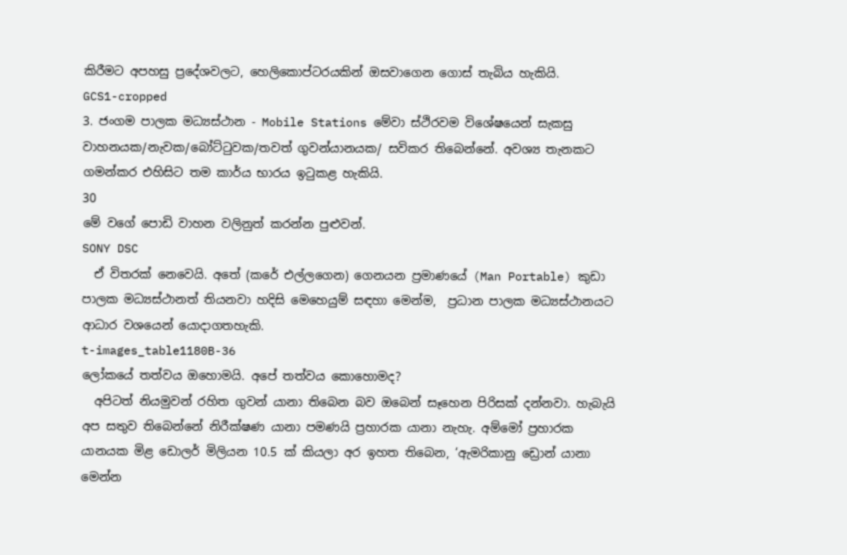කිරීමට අපහසු ප්‍රදේශවලට, හෙලිකොප්ටරයකින් ඔසවාගෙන ගොස් තැබිය හැකියි.
GCS1-cropped
3. ජංගම පාලක මධ්‍යස්ථාන - Mobile Stations මේවා ස්ථිරවම විශේෂයෙන් සැකසු වාහනයක/නැවක/බෝට්ටුවක/තවත් ගුවන්යානයක/ සවිකර තිබෙන්නේ. අවශ්‍ය තැනකට ගමන්කර එහිසිට තම කාර්ය භාරය ඉටුකළ හැකියි.
30
මේ වගේ පොඩි වාහන වලිනුත් කරන්න පුළුවන්.
SONY DSC
  ඒ විතරක් නෙවෙයි. අතේ (කරේ එල්ලගෙන) ගෙනයන ප්‍රමාණයේ (Man Portable) කුඩා පාලක මධ්‍යස්ථානත් තියනවා හදිසි මෙහෙයුම් සඳහා මෙන්ම,  ප්‍රධාන පාලක මධ්‍යස්ථානයට ආධාර වශයෙන් යොදාගතහැකි.
t-images_table1180B-36
ලෝකයේ තත්වය ඔහොමයි. අපේ තත්වය කොහොමද?
  අපිටත් නියමුවන් රහිත ගුවන් යානා තිබෙන බව ඔබෙන් සෑහෙන පිරිසක් දන්නවා. හැබැයි අප සතුව තිබෙන්නේ නිරීක්ෂණ යානා පමණයි ප්‍රහාරක යානා නැහැ. අම්මෝ ප්‍රහාරක යානයක මිළ ඩොලර් මිලියන 10.5 ක් කියලා අර ඉහත තිබෙන, ‘ඇමරිකානු ඩ්‍රොන් යානා මෙන්න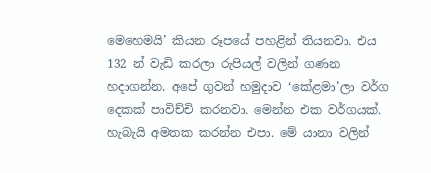මෙහෙමයි’ කියන රූපයේ පහළින් තියනවා. එය 132 න් වැඩි කරලා රුපියල් වලින් ගණන හදාගන්න. අපේ ගුවන් හමුදාව ‘කේළමා’ලා වර්ග දෙකක් පාවිච්චි කරනවා. මෙන්න එක වර්ගයක්. හැබැයි අමතක කරන්න එපා. මේ යානා වලින්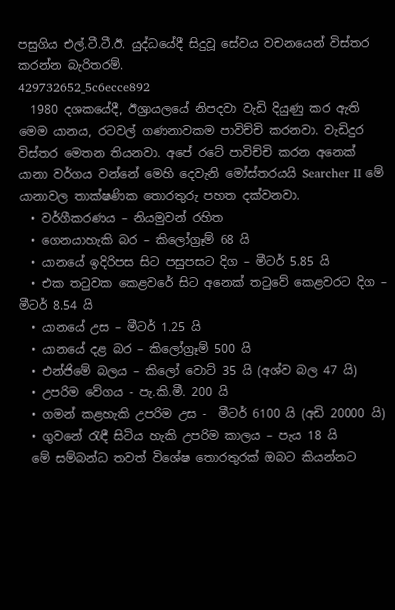පසුගිය එල්.ටී.ටී.ඊ. යුද්ධයේදී සිදුවූ සේවය වචනයෙන් විස්තර කරන්න බැරිතරම්.
429732652_5c6ecce892
  1980 දශකයේදී, ඊශ්‍රායලයේ නිපදවා වැඩි දියුණු කර ඇති මෙම යානය, රටවල් ගණනාවකම පාවිච්චි කරනවා. වැඩිදුර විස්තර මෙතන තියනවා. අපේ රටේ පාවිච්චි කරන අනෙක් යානා වර්ගය වන්නේ මෙහි දෙවැනි මෝස්තරයයි Searcher II මේ යානාවල තාක්ෂණික තොරතුරු පහත දක්වනවා.
  • වර්ගීකරණය – නියමුවන් රහිත
  • ගෙනයාහැකි බර – කිලෝග්‍රෑම් 68 යි
  • යානයේ ඉදිරිපස සිට පසුපසට දිග – මීටර් 5.85 යි
  • එක තටුවක කෙළවරේ සිට අනෙක් තටුවේ කෙළවරට දිග – මීටර් 8.54 යි
  • යානයේ උස – මීටර් 1.25 යි
  • යානයේ දළ බර – කිලෝග්‍රෑම් 500 යි
  • එන්ජිමේ බලය – කිලෝ වොට් 35 යි (අශ්ව බල 47 යි)
  • උපරිම වේගය - පැ.කි.මී. 200 යි
  • ගමන් කළහැකි උපරිම උස -  මීටර් 6100 යි (අඩි 20000 යි)
  • ගුවනේ රැඳී සිටිය හැකි උපරිම කාලය – පැය 18 යි
  මේ සම්බන්ධ තවත් විශේෂ තොරතුරක් ඔබට කියන්නට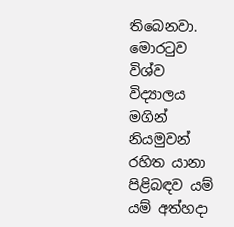තිබෙනවා. මොරටුව විශ්ව විද්‍යාලය මගින් නියමුවන් රහිත යානා පිළිබඳව යම් යම් අත්හදා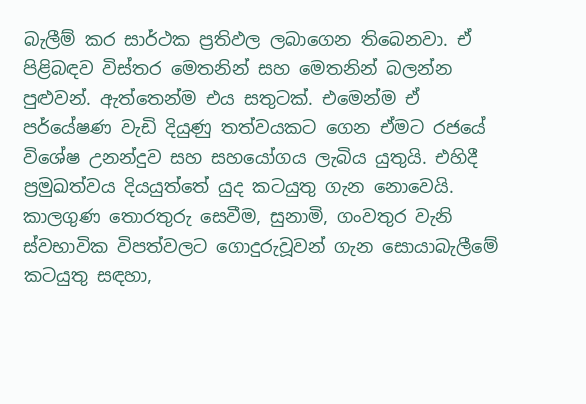බැලීම් කර සාර්ථක ප්‍රතිඵල ලබාගෙන තිබෙනවා. ඒ පිළිබඳව විස්තර මෙතනින් සහ මෙතනින් බලන්න පුළුවන්. ඇත්තෙන්ම එය සතුටක්. එමෙන්ම ඒ පර්යේෂණ වැඩි දියුණු තත්වයකට ගෙන ඒමට රජයේ විශේෂ උනන්දුව සහ සහයෝගය ලැබිය යුතුයි. එහිදී ප්‍රමුඛත්වය දියයුත්තේ යුද කටයුතු ගැන නොවෙයි. කාලගුණ තොරතුරු සෙවීම, සුනාමි, ගංවතුර වැනි ස්වභාවික විපත්වලට ගොදුරුවූවන් ගැන සොයාබැලීමේ කටයුතු සඳහා,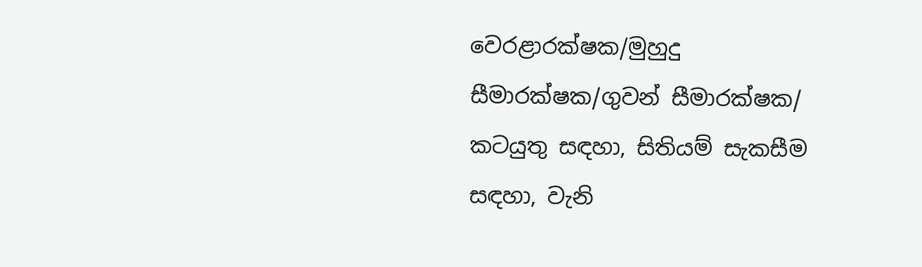වෙරළාරක්ෂක/මුහුදු සීමාරක්ෂක/ගුවන් සීමාරක්ෂක/ කටයුතු සඳහා, සිතියම් සැකසීම සඳහා, වැනි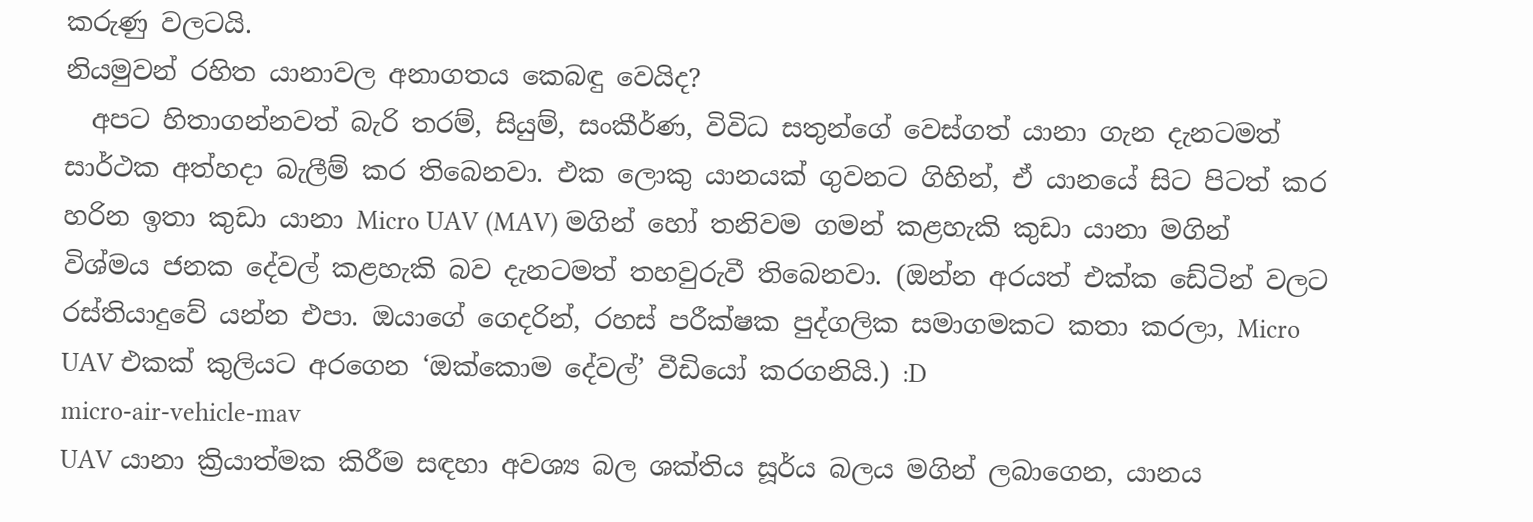කරුණු වලටයි.
නියමුවන් රහිත යානාවල අනාගතය කෙබඳු වෙයිද?
  අපට හිතාගන්නවත් බැරි තරම්, සියුම්, සංකීර්ණ, විවිධ සතුන්ගේ වෙස්ගත් යානා ගැන දැනටමත් සාර්ථක අත්හදා බැලීම් කර තිබෙනවා. එක ලොකු යානයක් ගුවනට ගිහින්, ඒ යානයේ සිට පිටත් කර හරින ඉතා කුඩා යානා Micro UAV (MAV) මගින් හෝ තනිවම ගමන් කළහැකි කුඩා යානා මගින් විශ්මය ජනක දේවල් කළහැකි බව දැනටමත් තහවුරුවී තිබෙනවා. (ඔන්න අරයත් එක්ක ඩේටින් වලට රස්තියාදුවේ යන්න එපා. ඔයාගේ ගෙදරින්, රහස් පරීක්ෂක පුද්ගලික සමාගමකට කතා කරලා, Micro UAV එකක් කුලියට අරගෙන ‘ඔක්කොම දේවල්’ වීඩියෝ කරගනියි.) :D
micro-air-vehicle-mav
UAV යානා ක්‍රියාත්මක කිරීම සඳහා අවශ්‍ය බල ශක්තිය සූර්ය බලය මගින් ලබාගෙන, යානය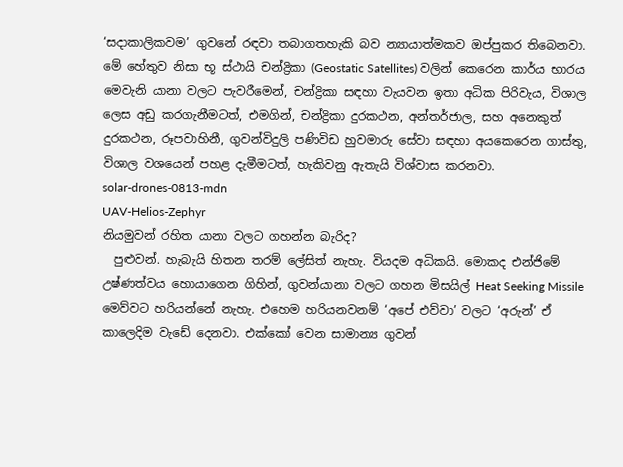‘සදාකාලිකවම’ ගුවනේ රඳවා තබාගතහැකි බව න්‍යායාත්මකව ඔප්පුකර තිබෙනවා. මේ හේතුව නිසා භූ ස්ථායි චන්ද්‍රිකා (Geostatic Satellites) වලින් කෙරෙන කාර්ය භාරය මෙවැනි යානා වලට පැවරීමෙන්, චන්ද්‍රිකා සඳහා වැයවන ඉතා අධික පිරිවැය, විශාල ලෙස අඩු කරගැනීමටත්, එමගින්, චන්ද්‍රිකා දුරකථන, අන්තර්ජාල, සහ අනෙකුත් දුරකථන, රූපවාහිනී, ගුවන්විදුලි පණිවිඩ හුවමාරු සේවා සඳහා අයකෙරෙන ගාස්තු, විශාල වශයෙන් පහළ දැමීමටත්, හැකිවනු ඇතැයි විශ්වාස කරනවා.
solar-drones-0813-mdn
UAV-Helios-Zephyr
නියමුවන් රහිත යානා වලට ගහන්න බැරිද?
  පුළුවන්. හැබැයි හිතන තරම් ලේසිත් නැහැ. වියදම අධිකයි. මොකද එන්ජිමේ උෂ්ණත්වය හොයාගෙන ගිහින්‍, ගුවන්යානා වලට ගහන මිසයිල් Heat Seeking Missile මෙව්වට හරියන්නේ නැහැ. එහෙම හරියනවනම් ‘අපේ එව්වා’ වලට ‘අරුන්’ ඒ කාලෙදිම වැඩේ දෙනවා. එක්කෝ වෙන සාමාන්‍ය ගුවන්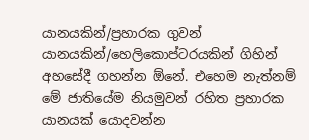යානයකින්/ප්‍රහාරක ගුවන් යානයකින්/හෙලිකොප්ටරයකින් ගිහින් අහසේදී ගහන්න ඕනේ. එහෙම නැත්නම් මේ ජාතියේම නියමුවන් රහිත ප්‍රහාරක යානයක් යොදවන්න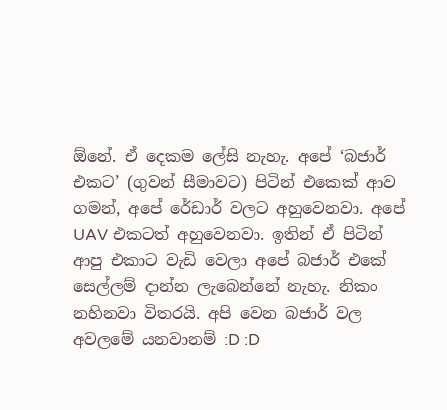ඕනේ. ඒ දෙකම ලේසි නැහැ. අපේ ‘බජාර් එකට’ (ගුවන් සීමාවට) පිටින් එකෙක් ආව ගමන්, අපේ රේඩාර් වලට අහුවෙනවා. අපේ UAV එකටත් අහුවෙනවා. ඉතින් ඒ පිටින් ආපු එකාට වැඩි වෙලා අපේ බජාර් එකේ සෙල්ලම් දාන්න ලැබෙන්නේ නැහැ. නිකං නහිනවා විතරයි. අපි වෙන බජාර් වල අවලමේ යනවානම් :D :D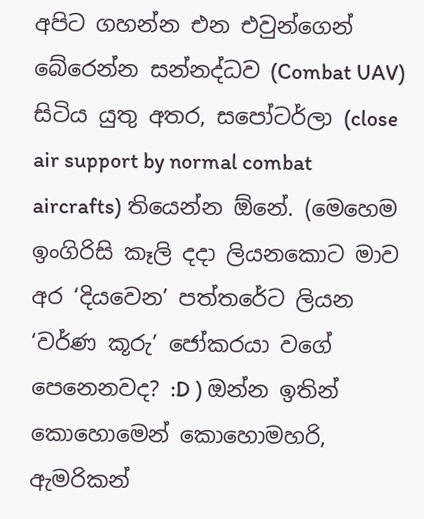අපිට ගහන්න එන එවුන්ගෙන් බේරෙන්න සන්නද්ධව (Combat UAV) සිටිය යුතු අතර, සපෝටර්ලා (close air support by normal combat aircrafts) තියෙන්න ඕනේ. (මෙහෙම ඉංගිරිසි කෑලි දදා ලියනකොට මාව අර ‘දියවෙන’ පත්තරේට ලියන ‘වර්ණ කූරු’ ජෝකරයා වගේ පෙනෙනවද? :D ) ඔන්න ඉතින් කොහොමෙන් කොහොමහරි, ඇමරිකන්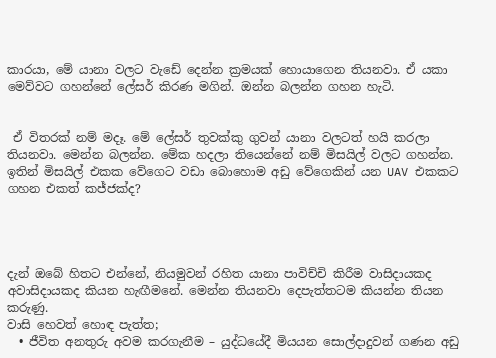කාරයා, මේ යානා වලට වැඩේ දෙන්න ක්‍රමයක් හොයාගෙන තියනවා. ඒ යකා මෙව්වට ගහන්නේ ලේසර් කිරණ මගින්. ඔන්න බලන්න ගහන හැටි.


 ඒ විතරක් නම් මදෑ. මේ ලේසර් තුවක්කු ගුවන් යානා වලටත් හයි කරලා තියනවා. මෙන්න බලන්න. මේක හදලා තියෙන්නේ නම් මිසයිල් වලට ගහන්න. ඉතින් මිසයිල් එකක වේගෙට වඩා බොහොම අඩු වේගෙකින් යන UAV එකකට ගහන එකත් කජ්ජක්ද?




දැන් ඔබේ හිතට එන්නේ, නියමුවන් රහිත යානා පාවිච්චි කිරීම වාසිදායකද අවාසිදායකද කියන හැඟීමනේ. මෙන්න තියනවා දෙපැත්තටම කියන්න තියන කරුණු.
වාසි හෙවත් හොඳ පැත්ත;
  • ජීවිත අනතුරු අවම කරගැනීම – යුද්ධයේදී මියයන සොල්දාදුවන් ගණන අඩු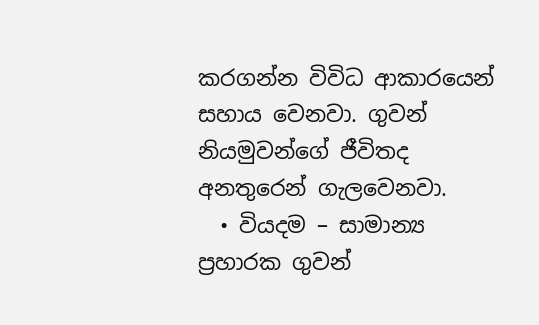කරගන්න විවිධ ආකාරයෙන් සහාය වෙනවා. ගුවන් නියමුවන්ගේ ජීවිතද අනතුරෙන් ගැලවෙනවා.
  • වියදම – සාමාන්‍ය ප්‍රහාරක ගුවන්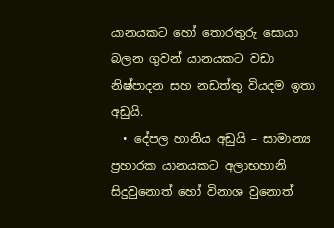යානයකට හෝ තොරතුරු සොයා බලන ගුවන් යානයකට වඩා නිෂ්පාදන සහ නඩත්තු වියදම ඉතා අඩුයි.
  • දේපල හානිය අඩුයි – සාමාන්‍ය ප්‍රහාරක යානයකට අලාභහානි සිදුවුනොත් හෝ විනාශ වුනොත්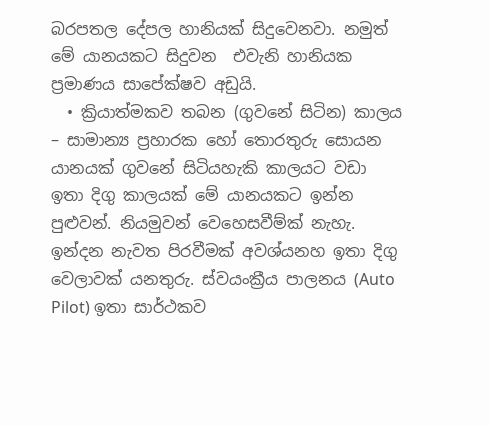බරපතල දේපල හානියක් සිදුවෙනවා. නමුත් මේ යානයකට සිදුවන  එවැනි හානියක ප්‍රමාණය සාපේක්ෂව අඩුයි.
  • ක්‍රියාත්මකව තබන (ගුවනේ සිටින) කාලය – සාමාන්‍ය ප්‍රහාරක හෝ තොරතුරු සොයන යානයක් ගුවනේ සිටියහැකි කාලයට වඩා ඉතා දිගු කාලයක් මේ යානයකට ඉන්න පුළුවන්. නියමුවන් වෙහෙසවීම්ක් නැහැ. ඉන්දන නැවත පිරවීමක් අවශ්යනහ ඉතා දිගු වෙලාවක් යනතුරු. ස්වයංක්‍රීය පාලනය (Auto Pilot) ඉතා සාර්ථකව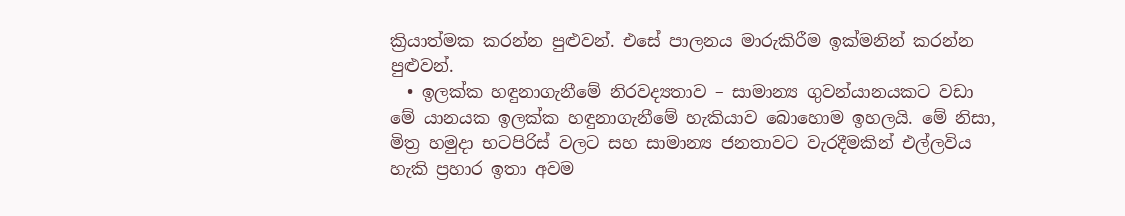ක්‍රියාත්මක කරන්න පුළුවන්. එසේ පාලනය මාරුකිරීම ඉක්මනින් කරන්න පුළුවන්.
  • ඉලක්ක හඳුනාගැනීමේ නිරවද්‍යතාව – සාමාන්‍ය ගුවන්යානයකට වඩා මේ යානයක ඉලක්ක හඳුනාගැනීමේ හැකියාව බොහොම ඉහලයි. මේ නිසා, මිත්‍ර හමුදා භටපිරිස් වලට සහ සාමාන්‍ය ජනතාවට වැරදීමකින් එල්ලවිය හැකි ප්‍රහාර ඉතා අවම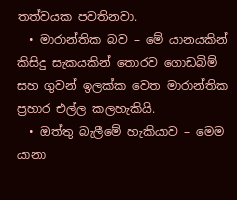තත්වයක පවතිනවා.
  • මාරාන්තික බව – මේ යානයකින් කිසිදු සැකයකින් තොරව ගොඩබිම් සහ ගුවන් ඉලක්ක වෙත මාරාන්තික ප්‍රහාර එල්ල කලහැකියි.
  • ඔත්තු බැලීමේ හැකියාව – මෙම යානා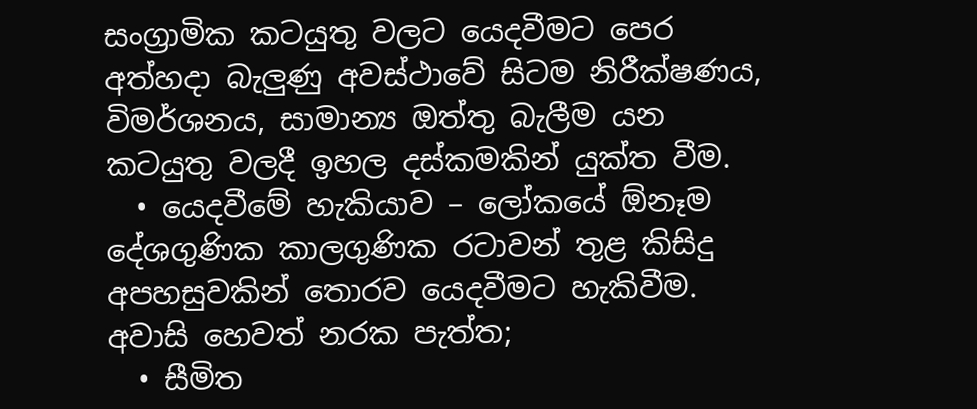සංග්‍රාමික කටයුතු වලට යෙදවීමට පෙර අත්හදා බැලුණු අවස්ථාවේ සිටම නිරීක්ෂණය, විමර්ශනය, සාමාන්‍ය ඔත්තු බැලීම යන කටයුතු වලදී ඉහල දස්කමකින් යුක්ත වීම.
  • යෙදවීමේ හැකියාව – ලෝකයේ ඕනෑම දේශගුණික කාලගුණික රටාවන් තුළ කිසිදු අපහසුවකින් තොරව යෙදවීමට හැකිවීම.
අවාසි හෙවත් නරක පැත්ත;
  • සීමිත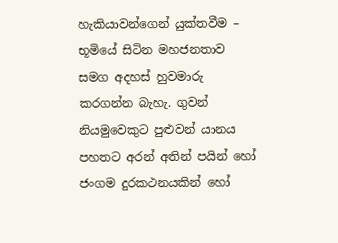හැකියාවන්ගෙන් යුක්තවීම – භූමියේ සිටින මහජනතාව සමග අදහස් හුවමාරු කරගන්න බැහැ. ගුවන් නියමුවෙකුට පුළුවන් යානය පහතට අරන් අතින් පයින් හෝ ජංගම දුරකථනයකින් හෝ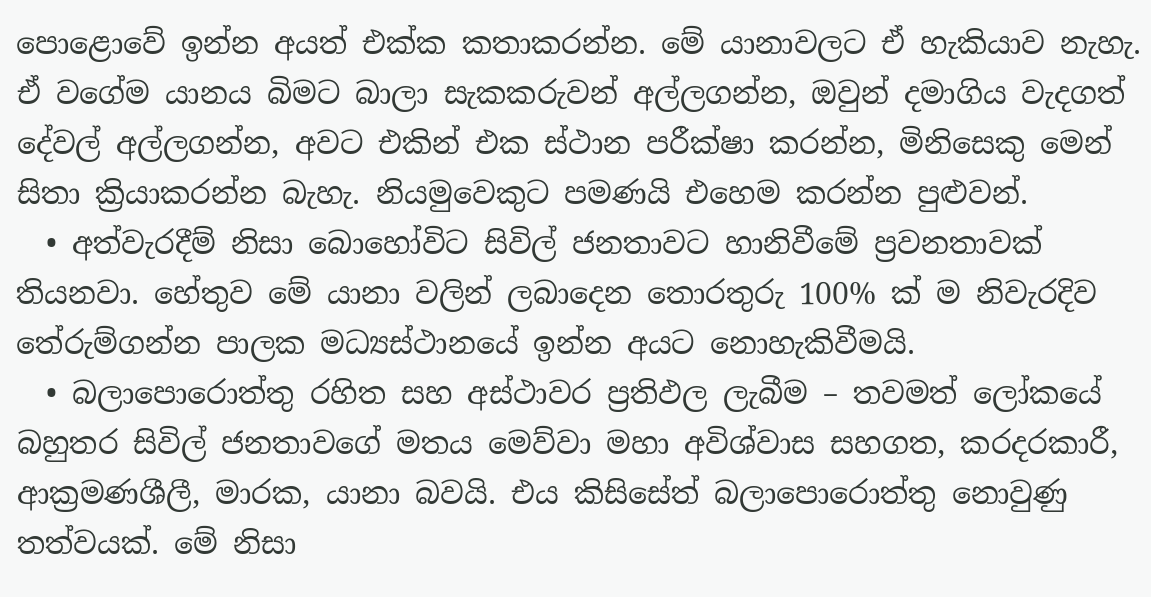පොළොවේ ඉන්න අයත් එක්ක කතාකරන්න. මේ යානාවලට ඒ හැකියාව නැහැ. ඒ වගේම යානය බිමට බාලා සැකකරුවන් අල්ලගන්න, ඔවුන් දමාගිය වැදගත් දේවල් අල්ලගන්න, අවට එකින් එක ස්ථාන පරීක්ෂා කරන්න, මිනිසෙකු මෙන් සිතා ක්‍රියාකරන්න බැහැ. නියමුවෙකුට පමණයි එහෙම කරන්න පුළුවන්.
  • අත්වැරදීම් නිසා බොහෝවිට සිවිල් ජනතාවට හානිවීමේ ප්‍රවනතාවක් තියනවා. හේතුව මේ යානා වලින් ලබාදෙන තොරතුරු 100% ක් ම නිවැරදිව තේරුම්ගන්න පාලක මධ්‍යස්ථානයේ ඉන්න අයට නොහැකිවීමයි.
  • බලාපොරොත්තු රහිත සහ අස්ථාවර ප්‍රතිඵල ලැබීම – තවමත් ලෝකයේ බහුතර සිවිල් ජනතාවගේ මතය මෙව්වා මහා අවිශ්වාස සහගත, කරදරකාරී, ආක්‍රමණශීලී, මාරක, යානා බවයි. එය කිසිසේත් බලාපොරොත්තු නොවුණු තත්වයක්. මේ නිසා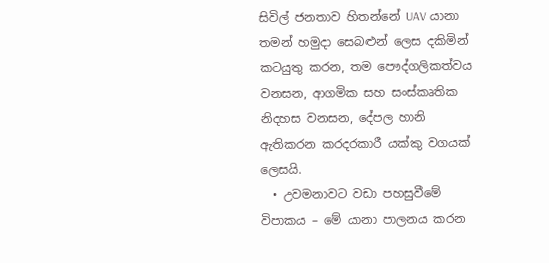සිවිල් ජනතාව හිතන්නේ UAV යානා තමන් හමුදා සෙබළුන් ලෙස දකිමින් කටයුතු කරන, තම පෞද්ගලිකත්වය වනසන, ආගමික සහ සංස්කෘතික නිදහස වනසන, දේපල හානි ඇතිකරන කරදරකාරී යක්කු වගයක් ලෙසයි.
  • උවමනාවට වඩා පහසුවීමේ විපාකය – මේ යානා පාලනය කරන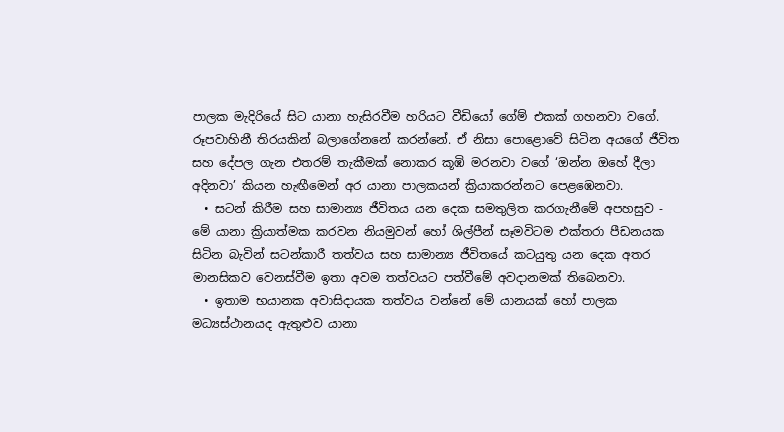පාලක මැදිරියේ සිට යානා හැසිරවීම හරියට වීඩියෝ ගේම් එකක් ගහනවා වගේ. රූපවාහිනී තිරයකින් බලාගේනනේ කරන්නේ. ඒ නිසා පොළොවේ සිටින අයගේ ජීවිත සහ දේපල ගැන එතරම් තැකීමක් නොකර කූඹි මරනවා වගේ ‘ඔන්න ඔහේ දීලා අදිනවා’ කියන හැඟීමෙන් අර යානා පාලකයන් ක්‍රියාකරන්නට පෙළඹෙනවා.
  • සටන් කිරීම සහ සාමාන්‍ය ජීවිතය යන දෙක සමතුලිත කරගැනීමේ අපහසුව -  මේ යානා ක්‍රියාත්මක කරවන නියමුවන් හෝ ශිල්පීන් සෑමවිටම එක්තරා පීඩනයක සිටින බැවින් සටන්කාරී තත්වය සහ සාමාන්‍ය ජීවිතයේ කටයුතු යන දෙක අතර මානසිකව වෙනස්වීම ඉතා අවම තත්වයට පත්වීමේ අවදානමක් තිබෙනවා.
  • ඉතාම භයානක අවාසිදායක තත්වය වන්නේ මේ යානයක් හෝ පාලක මධ්‍යස්ථානයද ඇතුළුව යානා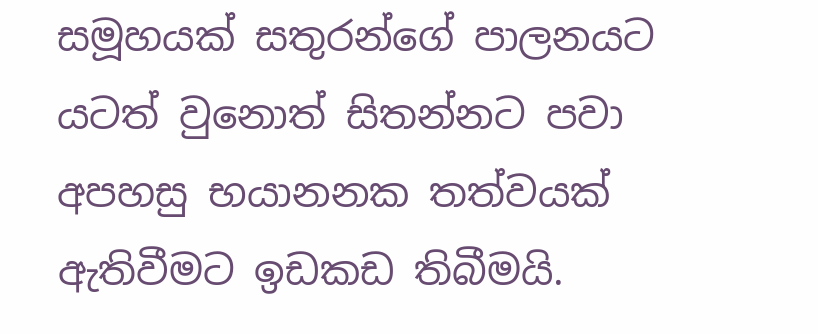සමූහයක් සතුරන්ගේ පාලනයට යටත් වුනොත් සිතන්නට පවා අපහසු භයානනක තත්වයක් ඇතිවීමට ඉඩකඩ තිබීමයි.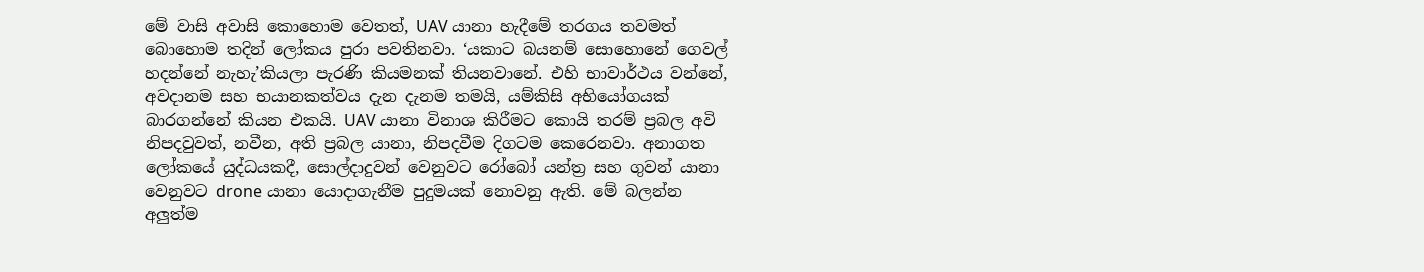මේ වාසි අවාසි කොහොම වෙතත්, UAV යානා හැදීමේ තරගය තවමත් බොහොම තදින් ලෝකය පුරා පවතිනවා. ‘යකාට බයනම් සොහොනේ ගෙවල් හදන්නේ නැහැ’කියලා පැරණි කියමනක් තියනවානේ. එහි භාවාර්ථය වන්නේ, අවදානම සහ භයානකත්වය දැන දැනම තමයි, යම්කිසි අභියෝගයක් බාරගන්නේ කියන එකයි. UAV යානා විනාශ කිරීමට කොයි තරම් ප්‍රබල අවි නිපදවුවත්, නවීන, අති ප්‍රබල යානා, නිපදවීම දිගටම කෙරෙනවා. අනාගත ලෝකයේ යුද්ධයකදී, සොල්දාදුවන් වෙනුවට රෝබෝ යන්ත්‍ර සහ ගුවන් යානා වෙනුවට drone යානා යොදාගැනීම පුදුමයක් නොවනු ඇති. මේ බලන්න අලුත්ම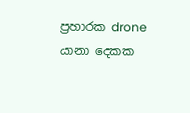ප්‍රහාරක drone යානා දෙකක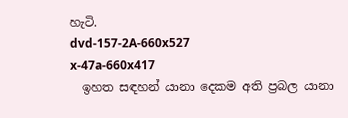හැටි.
dvd-157-2A-660x527
x-47a-660x417
  ඉහත සඳහන් යානා දෙකම අති ප්‍රබල යානා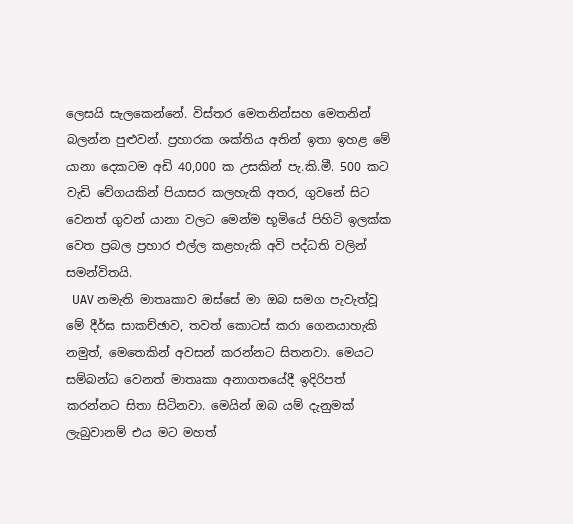ලෙසයි සැලකෙන්නේ. විස්තර මෙතනින්සහ මෙතනින් බලන්න පුළුවන්. ප්‍රහාරක ශක්තිය අතින් ඉතා ඉහළ මේ යානා දෙකටම අඩි 40,000 ක උසකින් පැ.කි.මී. 500 කට වැඩි වේගයකින් පියාසර කලහැකි අතර, ගුවනේ සිට වෙනත් ගුවන් යානා වලට මෙන්ම භූමියේ පිහිටි ඉලක්ක වෙත ප්‍රබල ප්‍රහාර එල්ල කළහැකි අවි පද්ධති වලින් සමන්විතයි.
  UAV නමැති මාතෘකාව ඔස්සේ මා ඔබ සමග පැවැත්වූ මේ දීර්ඝ සාකච්ඡාව, තවත් කොටස් කරා ගෙනයාහැකි නමුත්, මෙතෙකින් අවසන් කරන්නට සිතනවා. මෙයට සම්බන්ධ වෙනත් මාතෘකා අනාගතයේදී ඉදිරිපත් කරන්නට සිතා සිටිනවා. මෙයින් ඔබ යම් දැනුමක් ලැබුවානම් එය මට මහත්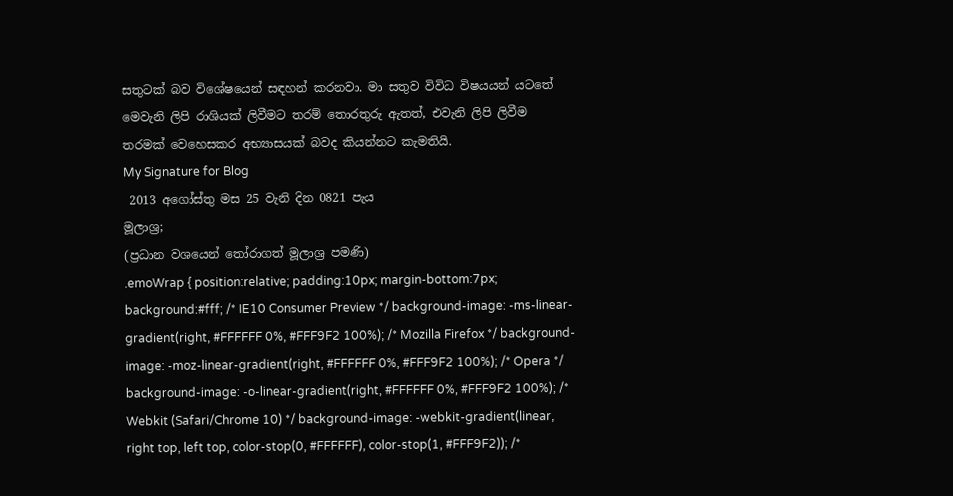සතුටක් බව විශේෂයෙන් සඳහන් කරනවා. මා සතුව විවිධ විෂයයන් යටතේ මෙවැනි ලිපි රාශියක් ලිවීමට තරම් තොරතුරු ඇතත්, එවැනි ලිපි ලිවීම තරමක් වෙහෙසකර අභ්‍යාසයක් බවද කියන්නට කැමතියි.
My Signature for Blog
 2013 අගෝස්තු මස 25 වැනි දින 0821 පැය
මූලාශ්‍ර;
(ප්‍රධාන වශයෙන් තෝරාගත් මූලාශ්‍ර පමණි)
.emoWrap { position:relative; padding:10px; margin-bottom:7px; background:#fff; /* IE10 Consumer Preview */ background-image: -ms-linear-gradient(right, #FFFFFF 0%, #FFF9F2 100%); /* Mozilla Firefox */ background-image: -moz-linear-gradient(right, #FFFFFF 0%, #FFF9F2 100%); /* Opera */ background-image: -o-linear-gradient(right, #FFFFFF 0%, #FFF9F2 100%); /* Webkit (Safari/Chrome 10) */ background-image: -webkit-gradient(linear, right top, left top, color-stop(0, #FFFFFF), color-stop(1, #FFF9F2)); /*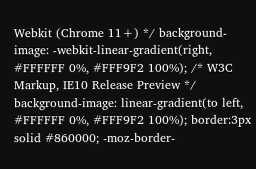Webkit (Chrome 11+) */ background-image: -webkit-linear-gradient(right, #FFFFFF 0%, #FFF9F2 100%); /* W3C Markup, IE10 Release Preview */ background-image: linear-gradient(to left, #FFFFFF 0%, #FFF9F2 100%); border:3px solid #860000; -moz-border-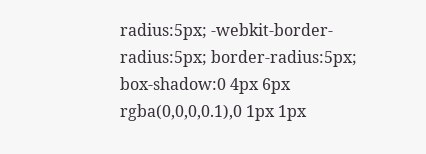radius:5px; -webkit-border-radius:5px; border-radius:5px; box-shadow:0 4px 6px rgba(0,0,0,0.1),0 1px 1px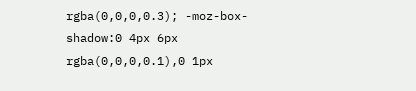rgba(0,0,0,0.3); -moz-box-shadow:0 4px 6px rgba(0,0,0,0.1),0 1px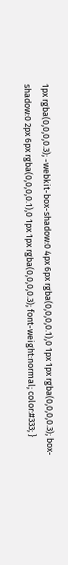1px rgba(0,0,0,0.3); -webkit-box-shadow:0 4px 6px rgba(0,0,0,0.1),0 1px 1px rgba(0,0,0,0.3); box-shadow:0 2px 6px rgba(0,0,0,0.1),0 1px 1px rgba(0,0,0,0.3); font-weight:normal; color:#333; }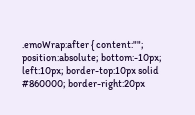.emoWrap:after { content:""; position:absolute; bottom:-10px; left:10px; border-top:10px solid #860000; border-right:20px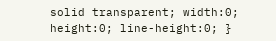solid transparent; width:0; height:0; line-height:0; }